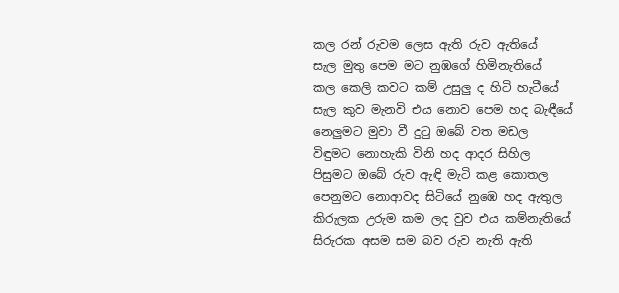කල රන් රුවම ලෙස ඇති රුව ඇතියේ
සැල මුතු පෙම මට නුඹගේ හිමිනැතියේ
කල කෙලි කවට කම් උසුලු ද හිටි හැටීයේ
සැල කුව මැනවි එය නොව පෙම හද බැඳීයේ
නෙලුමට මුවා වී දුටු ඔබේ වත මඩල
විඳුමට නොහැකි විනි හද ආදර සිහිල
පිසුමට ඔබේ රුව ඇඳි මැටි කළ කොතල
පෙනුමට නොආවද සිටියේ නුඹෙ හද ඇතුල
කිරුලක උරුම කම ලද වුව එය කම්නැතියේ
සිරුරක අසම සම බව රුව නැති ඇති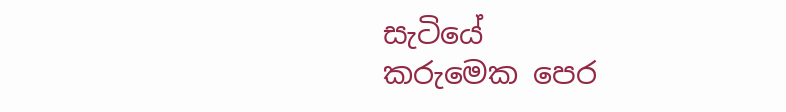සැටියේ
කරුමෙක පෙර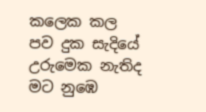කලෙක කල පව දුක සැදියේ
උරුමෙක නැතිද මට නුඹෙ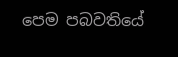පෙම පබවතියේ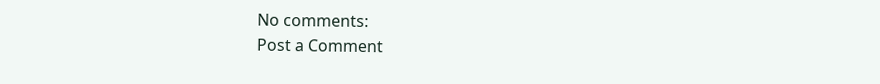No comments:
Post a Comment